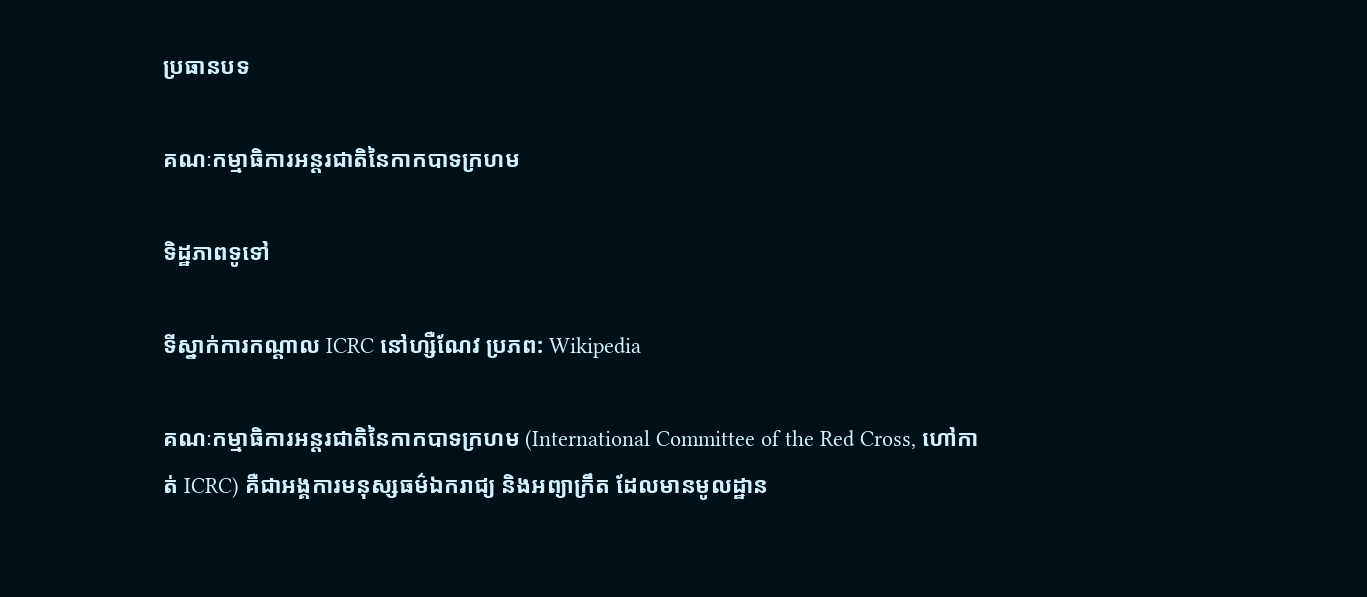ប្រធានបទ

គណៈកម្មាធិការអន្តរជាតិនៃកាកបាទក្រហម

ទិដ្ឋភាពទូទៅ

ទីស្នាក់ការកណ្តាល ICRC នៅហ្សឺណែវ ប្រភព: Wikipedia

គណៈកម្មាធិការអន្តរជាតិនៃកាកបាទក្រហម (International Committee of the Red Cross, ហៅកាត់ ICRC) គឺជាអង្គការមនុស្សធម៌ឯករាជ្យ និងអព្យាក្រឹត ដែលមានមូលដ្ឋាន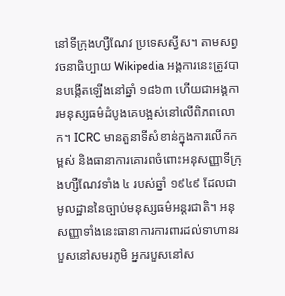នៅទីក្រុងហ្សឺណែវ ប្រទេសស្វីស។ តាមសព្វវចនាធិប្បាយ Wikipedia អង្គការនេះត្រូវបានបង្កើតឡើងនៅឆ្នាំ ១៨៦៣ ហើយជាអង្គការមនុស្សធម៌ដំបូងគេបង្អស់នៅលើពិភពលោក។ ICRC មានតួនាទីសំខាន់ក្នុងការលើកកម្ពស់ និងធានាការគោរពចំពោះអនុសញ្ញាទីក្រុងហ្សឺណែវទាំង ៤ របស់ឆ្នាំ ១៩៤៩ ដែលជាមូលដ្ឋាននៃច្បាប់មនុស្សធម៌អន្តរជាតិ។ អនុសញ្ញាទាំងនេះធានាការការពារដល់ទាហានរបួសនៅសមរភូមិ អ្នករបួសនៅស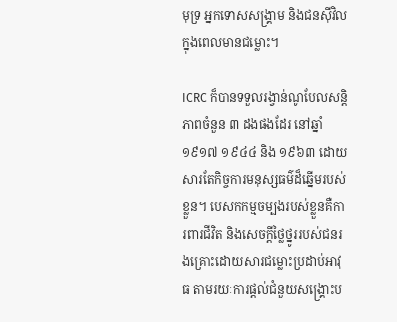មុទ្រ អ្នកទោសសង្គ្រាម និងជនស៊ីវិលក្នុងពេលមានជម្លោះ។

ICRC ក៏បានទទួលរង្វាន់ណូបែលសន្តិភាពចំនួន ៣ ដងផងដែរ នៅឆ្នាំ ១៩១៧ ១៩៤៤ និង ១៩៦៣ ដោយសារតែកិច្ចការមនុស្សធម៌ដ៏ឆ្នើមរបស់ខ្លួន។ បេសកកម្មចម្បងរបស់ខ្លួនគឺការពារជីវិត និងសេចក្តីថ្លៃថ្នូររបស់ជនរងគ្រោះដោយសារជម្លោះប្រដាប់អាវុធ តាមរយៈការផ្តល់ជំនួយសង្គ្រោះប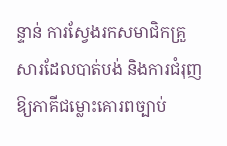ន្ទាន់ ការស្វែងរកសមាជិកគ្រួសារដែលបាត់បង់ និងការជំរុញឱ្យភាគីជម្លោះគោរពច្បាប់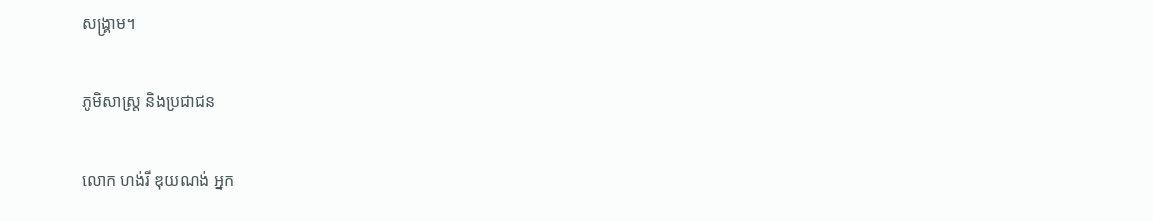សង្គ្រាម។

ភូមិសាស្ត្រ និងប្រជាជន

លោក ហង់រី ឌុយណង់ អ្នក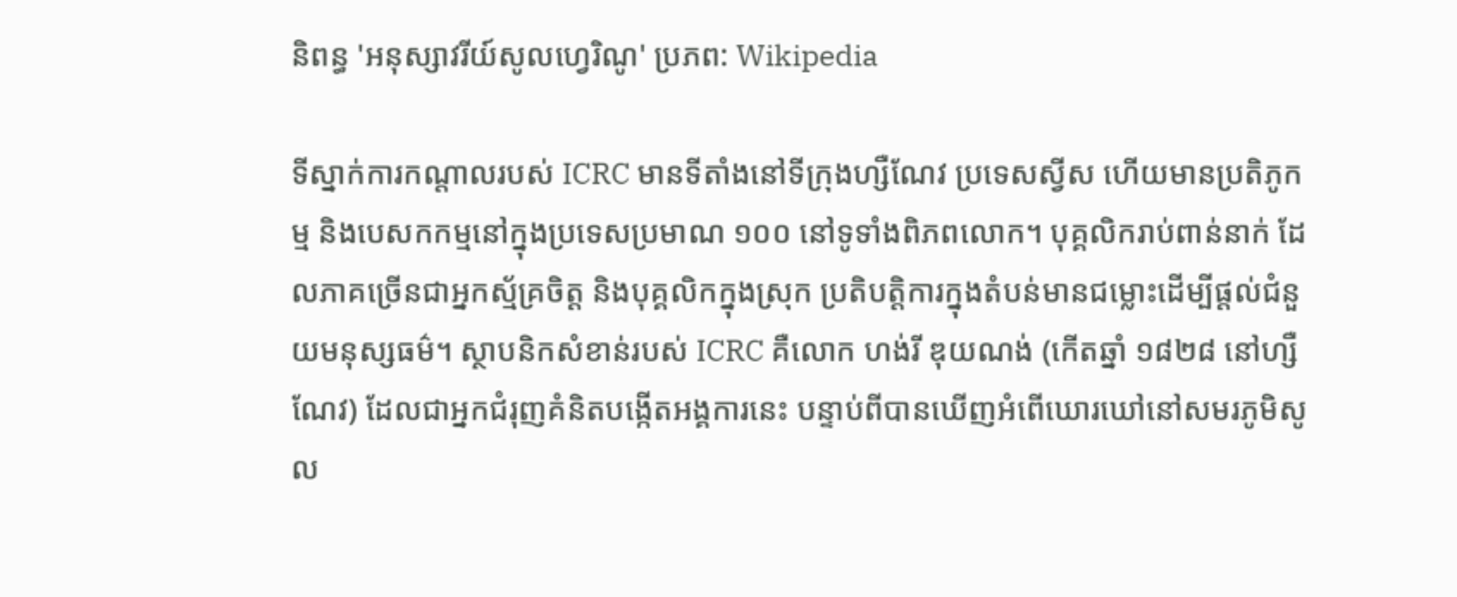និពន្ធ 'អនុស្សាវរីយ៍សូលហ្វេរិណូ' ប្រភព: Wikipedia

ទីស្នាក់ការកណ្តាលរបស់ ICRC មានទីតាំងនៅទីក្រុងហ្សឺណែវ ប្រទេសស្វីស ហើយមានប្រតិភូកម្ម និងបេសកកម្មនៅក្នុងប្រទេសប្រមាណ ១០០ នៅទូទាំងពិភពលោក។ បុគ្គលិករាប់ពាន់នាក់ ដែលភាគច្រើនជាអ្នកស្ម័គ្រចិត្ត និងបុគ្គលិកក្នុងស្រុក ប្រតិបត្តិការក្នុងតំបន់មានជម្លោះដើម្បីផ្តល់ជំនួយមនុស្សធម៌។ ស្ថាបនិកសំខាន់របស់ ICRC គឺលោក ហង់រី ឌុយណង់ (កើតឆ្នាំ ១៨២៨ នៅហ្សឺណែវ) ដែលជាអ្នកជំរុញគំនិតបង្កើតអង្គការនេះ បន្ទាប់ពីបានឃើញអំពើឃោរឃៅនៅសមរភូមិសូល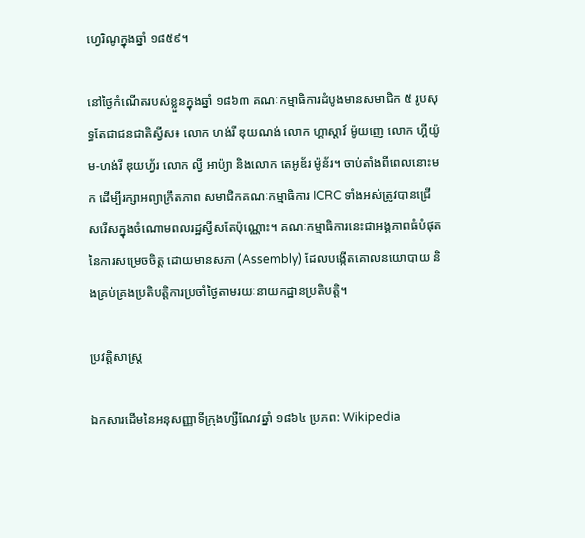ហ្វេរិណូក្នុងឆ្នាំ ១៨៥៩។

នៅថ្ងៃកំណើតរបស់ខ្លួនក្នុងឆ្នាំ ១៨៦៣ គណៈកម្មាធិការដំបូងមានសមាជិក ៥ រូបសុទ្ធតែជាជនជាតិស្វីស៖ លោក ហង់រី ឌុយណង់ លោក ហ្គាស្តាវ៍ ម៉ូយញេ លោក ហ្គីយ៉ូម-ហង់រី ឌុយហ្វ័រ លោក ល្វី អាប៉្យា និងលោក តេអូឌ័រ ម៉ូន័រ។ ចាប់តាំងពីពេលនោះមក ដើម្បីរក្សាអព្យាក្រឹតភាព សមាជិកគណៈកម្មាធិការ ICRC ទាំងអស់ត្រូវបានជ្រើសរើសក្នុងចំណោមពលរដ្ឋស្វីសតែប៉ុណ្ណោះ។ គណៈកម្មាធិការនេះជាអង្គភាពធំបំផុតនៃការសម្រេចចិត្ត ដោយមានសភា (Assembly) ដែលបង្កើតគោលនយោបាយ និងគ្រប់គ្រងប្រតិបត្តិការប្រចាំថ្ងៃតាមរយៈនាយកដ្ឋានប្រតិបត្តិ។

ប្រវត្តិសាស្ត្រ

ឯកសារដើមនៃអនុសញ្ញាទីក្រុងហ្សឺណែវឆ្នាំ ១៨៦៤ ប្រភព: Wikipedia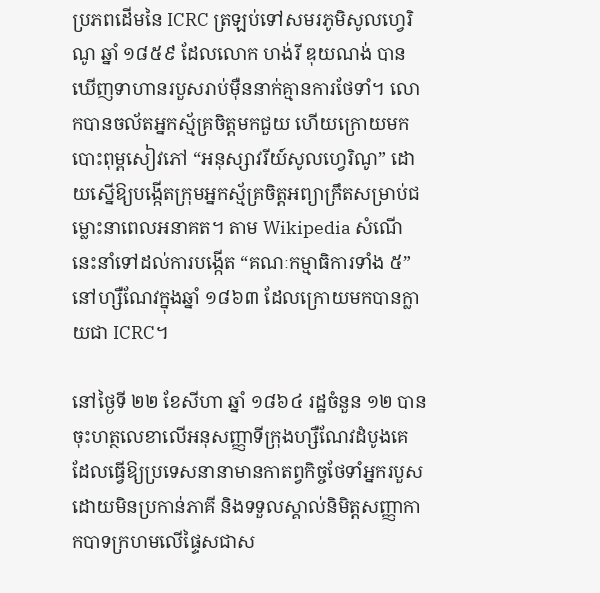ប្រភពដើមនៃ ICRC ត្រឡប់ទៅសមរភូមិសូលហ្វេរិណូ ឆ្នាំ ១៨៥៩ ដែលលោក ហង់រី ឌុយណង់ បានឃើញទាហានរបួសរាប់ម៉ឺននាក់គ្មានការថែទាំ។ លោកបានចល័តអ្នកស្ម័គ្រចិត្តមកជួយ ហើយក្រោយមកបោះពុម្ពសៀវភៅ “អនុស្សាវរីយ៍សូលហ្វេរិណូ” ដោយស្នើឱ្យបង្កើតក្រុមអ្នកស្ម័គ្រចិត្តអព្យាក្រឹតសម្រាប់ជម្លោះនាពេលអនាគត។ តាម Wikipedia សំណើនេះនាំទៅដល់ការបង្កើត “គណៈកម្មាធិការទាំង ៥” នៅហ្សឺណែវក្នុងឆ្នាំ ១៨៦៣ ដែលក្រោយមកបានក្លាយជា ICRC។

នៅថ្ងៃទី ២២ ខែសីហា ឆ្នាំ ១៨៦៤ រដ្ឋចំនួន ១២ បានចុះហត្ថលេខាលើអនុសញ្ញាទីក្រុងហ្សឺណែវដំបូងគេ ដែលធ្វើឱ្យប្រទេសនានាមានកាតព្វកិច្ចថែទាំអ្នករបួសដោយមិនប្រកាន់ភាគី និងទទួលស្គាល់និមិត្តសញ្ញាកាកបាទក្រហមលើផ្ទៃសជាស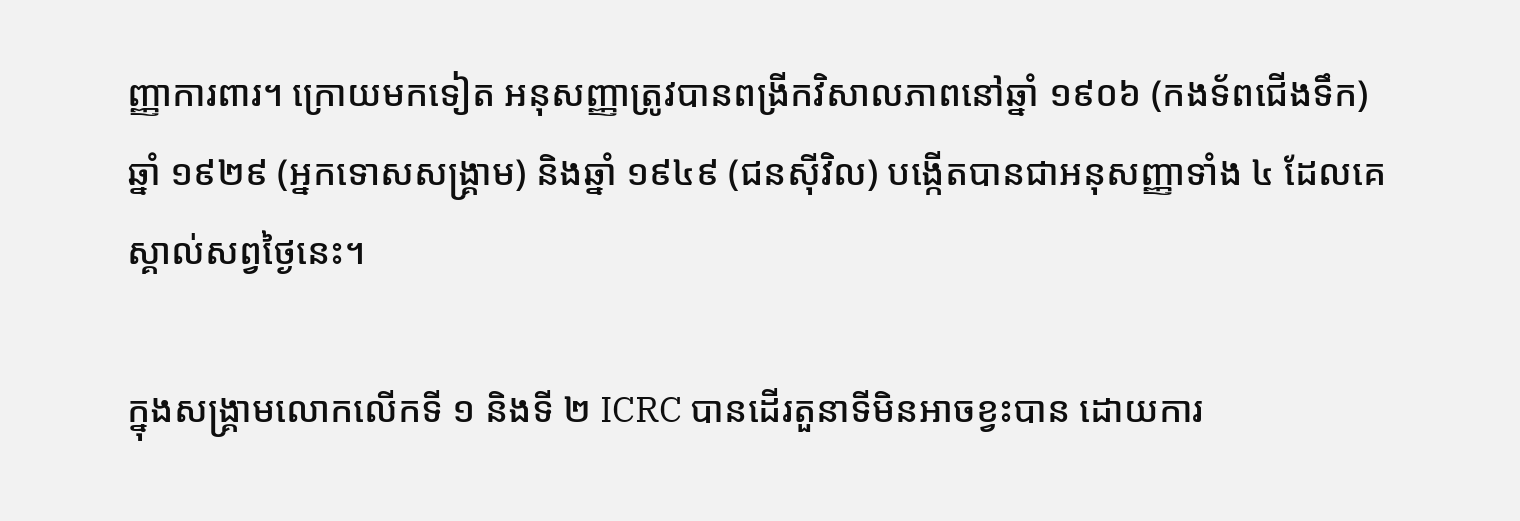ញ្ញាការពារ។ ក្រោយមកទៀត អនុសញ្ញាត្រូវបានពង្រីកវិសាលភាពនៅឆ្នាំ ១៩០៦ (កងទ័ពជើងទឹក) ឆ្នាំ ១៩២៩ (អ្នកទោសសង្គ្រាម) និងឆ្នាំ ១៩៤៩ (ជនស៊ីវិល) បង្កើតបានជាអនុសញ្ញាទាំង ៤ ដែលគេស្គាល់សព្វថ្ងៃនេះ។

ក្នុងសង្គ្រាមលោកលើកទី ១ និងទី ២ ICRC បានដើរតួនាទីមិនអាចខ្វះបាន ដោយការ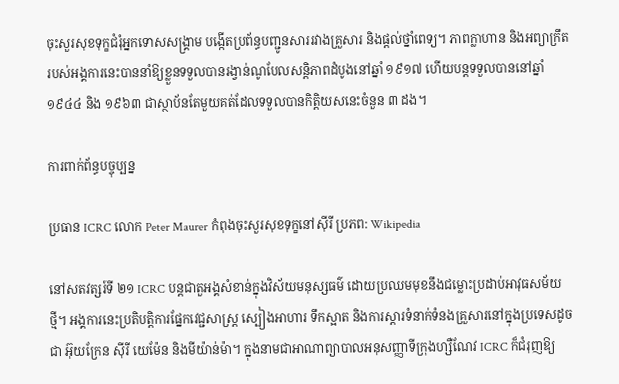ចុះសួរសុខទុក្ខជំរុំអ្នកទោសសង្គ្រាម បង្កើតប្រព័ន្ធបញ្ជូនសាររវាងគ្រួសារ និងផ្តល់ថ្នាំពេទ្យ។ ភាពក្លាហាន និងអព្យាក្រឹតរបស់អង្គការនេះបាននាំឱ្យខ្លួនទទួលបានរង្វាន់ណូបែលសន្តិភាពដំបូងនៅឆ្នាំ ១៩១៧ ហើយបន្តទទួលបាននៅឆ្នាំ ១៩៤៤ និង ១៩៦៣ ជាស្ថាប័នតែមួយគត់ដែលទទួលបានកិត្តិយសនេះចំនួន ៣ ដង។

ការពាក់ព័ន្ធបច្ចុប្បន្ន

ប្រធាន ICRC លោក Peter Maurer កំពុងចុះសួរសុខទុក្ខនៅស៊ីរី ប្រភព: Wikipedia

នៅសតវត្សរ៍ទី ២១ ICRC បន្តជាតួអង្គសំខាន់ក្នុងវិស័យមនុស្សធម៌ ដោយប្រឈមមុខនឹងជម្លោះប្រដាប់អាវុធសម័យថ្មី។ អង្គការនេះប្រតិបត្តិការផ្នែកវេជ្ជសាស្ត្រ ស្បៀងអាហារ ទឹកស្អាត និងការស្តារទំនាក់ទំនងគ្រួសារនៅក្នុងប្រទេសដូចជា អ៊ុយក្រែន ស៊ីរី យេម៉ែន និងមីយ៉ាន់ម៉ា។ ក្នុងនាមជាអាណាព្យាបាលអនុសញ្ញាទីក្រុងហ្សឺណែវ ICRC ក៏ជំរុញឱ្យ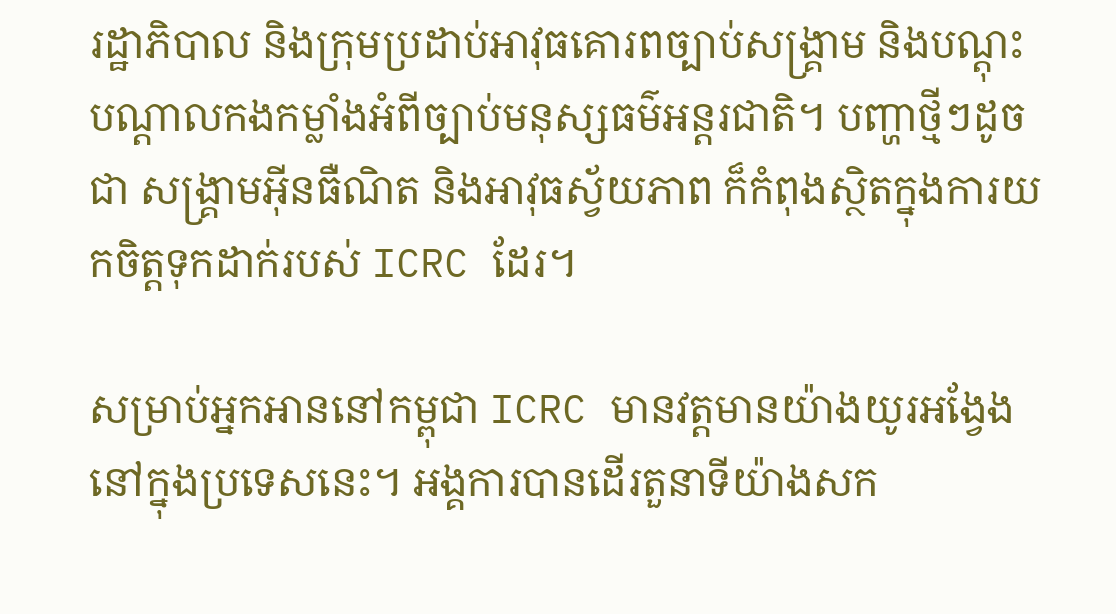រដ្ឋាភិបាល និងក្រុមប្រដាប់អាវុធគោរពច្បាប់សង្គ្រាម និងបណ្តុះបណ្តាលកងកម្លាំងអំពីច្បាប់មនុស្សធម៌អន្តរជាតិ។ បញ្ហាថ្មីៗដូចជា សង្គ្រាមអ៊ីនធឺណិត និងអាវុធស្វ័យភាព ក៏កំពុងស្ថិតក្នុងការយកចិត្តទុកដាក់របស់ ICRC ដែរ។

សម្រាប់អ្នកអាននៅកម្ពុជា ICRC មានវត្តមានយ៉ាងយូរអង្វែងនៅក្នុងប្រទេសនេះ។ អង្គការបានដើរតួនាទីយ៉ាងសក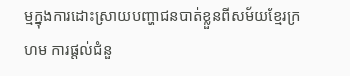ម្មក្នុងការដោះស្រាយបញ្ហាជនបាត់ខ្លួនពីសម័យខ្មែរក្រហម ការផ្តល់ជំនួ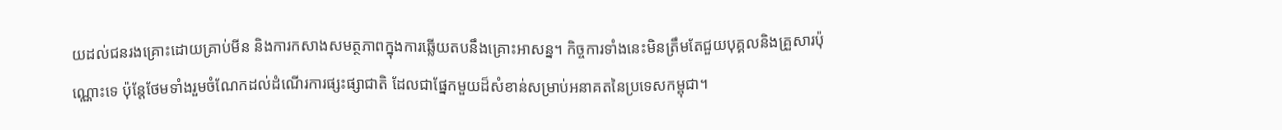យដល់ជនរងគ្រោះដោយគ្រាប់មីន និងការកសាងសមត្ថភាពក្នុងការឆ្លើយតបនឹងគ្រោះអាសន្ន។ កិច្ចការទាំងនេះមិនត្រឹមតែជួយបុគ្គលនិងគ្រួសារប៉ុណ្ណោះទេ ប៉ុន្តែថែមទាំងរួមចំណែកដល់ដំណើរការផ្សះផ្សាជាតិ ដែលជាផ្នែកមួយដ៏សំខាន់សម្រាប់អនាគតនៃប្រទេសកម្ពុជា។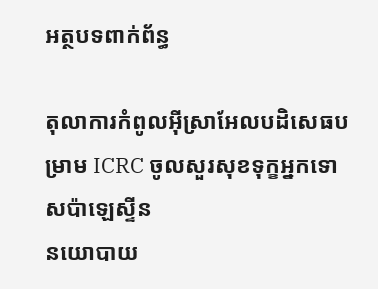អត្ថបទពាក់ព័ន្ធ

តុលាការកំពូលអ៊ីស្រាអែលបដិសេធបម្រាម ICRC ចូលសួរសុខទុក្ខអ្នកទោសប៉ាឡេស្ទីន
នយោបាយ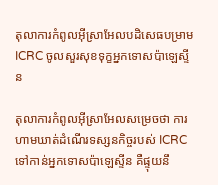តុលាការកំពូលអ៊ីស្រាអែលបដិសេធបម្រាម ICRC ចូលសួរសុខទុក្ខអ្នកទោសប៉ាឡេស្ទីន

តុលាការកំពូលអ៊ីស្រាអែលសម្រេចថា ការហាមឃាត់ដំណើរទស្សនកិច្ចរបស់ ICRC ទៅកាន់អ្នកទោសប៉ាឡេស្ទីន គឺផ្ទុយនឹ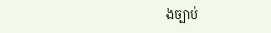ងច្បាប់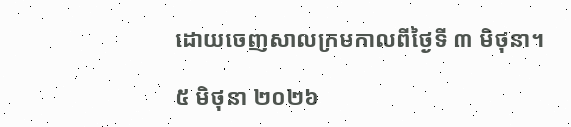ដោយចេញសាលក្រមកាលពីថ្ងៃទី ៣ មិថុនា។

៥ មិថុនា ២០២៦